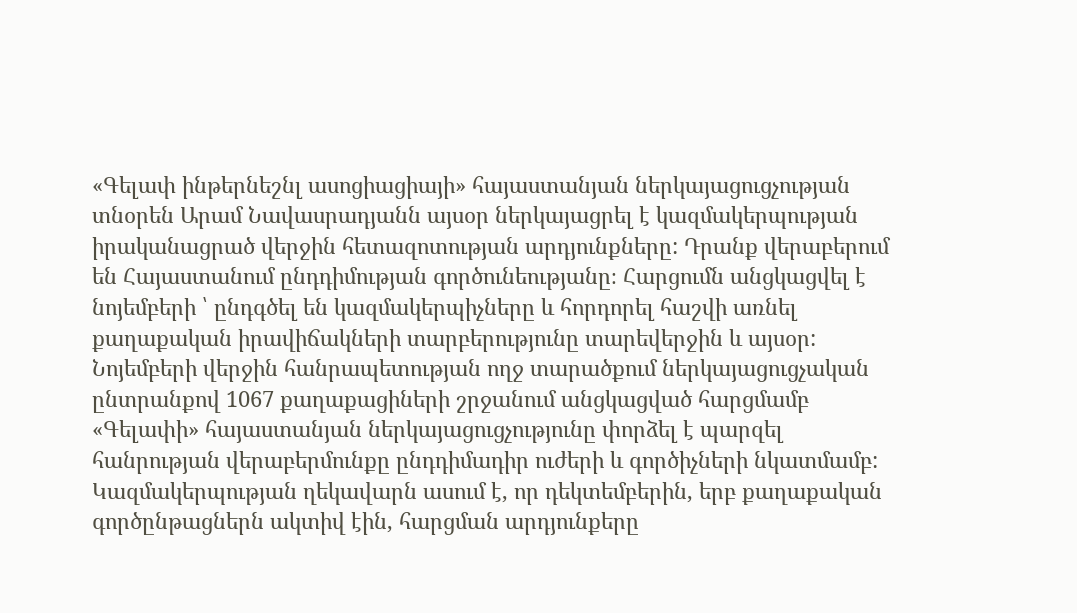«Գելափ ինթերնեշնլ ասոցիացիայի» հայաստանյան ներկայացուցչության տնօրեն Արամ Նավասրադյանն այսօր ներկայացրել է կազմակերպության իրականացրած վերջին հետազոտության արդյունքները: Դրանք վերաբերում են Հայաստանում ընդդիմության գործունեությանը։ Հարցումն անցկացվել է նոյեմբերի ՝ ընդգծել են կազմակերպիչները և հորդորել հաշվի առնել քաղաքական իրավիճակների տարբերությունը տարեվերջին և այսօր:
Նոյեմբերի վերջին հանրապետության ողջ տարածքում ներկայացուցչական ընտրանքով 1067 քաղաքացիների շրջանում անցկացված հարցմամբ «Գելափի» հայաստանյան ներկայացուցչությունը փորձել է պարզել հանրության վերաբերմունքը ընդդիմադիր ուժերի և գործիչների նկատմամբ: Կազմակերպության ղեկավարն ասում է, որ դեկտեմբերին, երբ քաղաքական գործընթացներն ակտիվ էին, հարցման արդյունքերը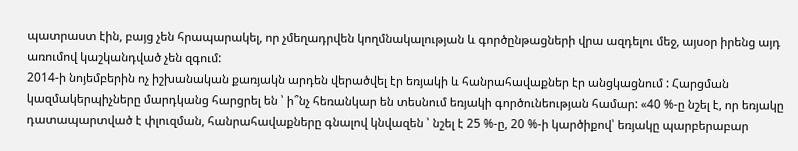պատրաստ էին, բայց չեն հրապարակել, որ չմեղադրվեն կողմնակալության և գործընթացների վրա ազդելու մեջ, այսօր իրենց այդ առումով կաշկանդված չեն զգում:
2014-ի նոյեմբերին ոչ իշխանական քառյակն արդեն վերածվել էր եռյակի և հանրահավաքներ էր անցկացնում : Հարցման կազմակերպիչները մարդկանց հարցրել են ՝ ի՞նչ հեռանկար են տեսնում եռյակի գործունեության համար: «40 %-ը նշել է, որ եռյակը դատապարտված է փլուզման, հանրահավաքները գնալով կնվազեն ՝ նշել է 25 %-ը, 20 %-ի կարծիքով՝ եռյակը պարբերաբար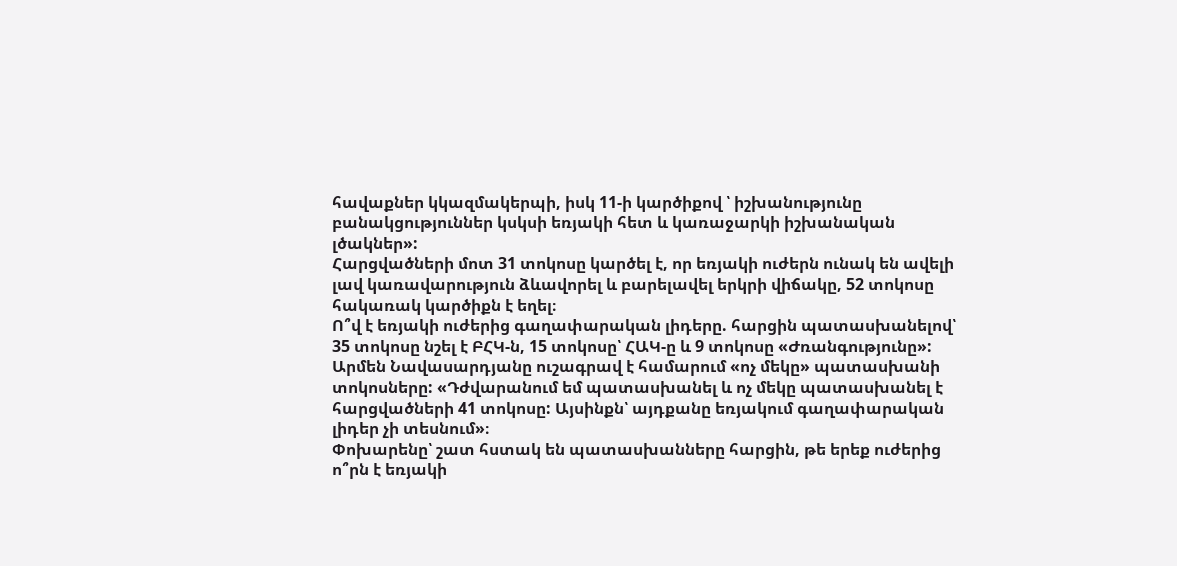հավաքներ կկազմակերպի, իսկ 11-ի կարծիքով ՝ իշխանությունը բանակցություններ կսկսի եռյակի հետ և կառաջարկի իշխանական լծակներ»:
Հարցվածների մոտ 31 տոկոսը կարծել է, որ եռյակի ուժերն ունակ են ավելի լավ կառավարություն ձևավորել և բարելավել երկրի վիճակը, 52 տոկոսը հակառակ կարծիքն է եղել։
Ո՞վ է եռյակի ուժերից գաղափարական լիդերը. հարցին պատասխանելով՝ 35 տոկոսը նշել է ԲՀԿ-ն, 15 տոկոսը՝ ՀԱԿ-ը և 9 տոկոսը «Ժռանգությունը»: Արմեն Նավասարդյանը ուշագրավ է համարում «ոչ մեկը» պատասխանի տոկոսները: «Դժվարանում եմ պատասխանել և ոչ մեկը պատասխանել է հարցվածների 41 տոկոսը: Այսինքն՝ այդքանը եռյակում գաղափարական լիդեր չի տեսնում»։
Փոխարենը՝ շատ հստակ են պատասխանները հարցին, թե երեք ուժերից ո՞րն է եռյակի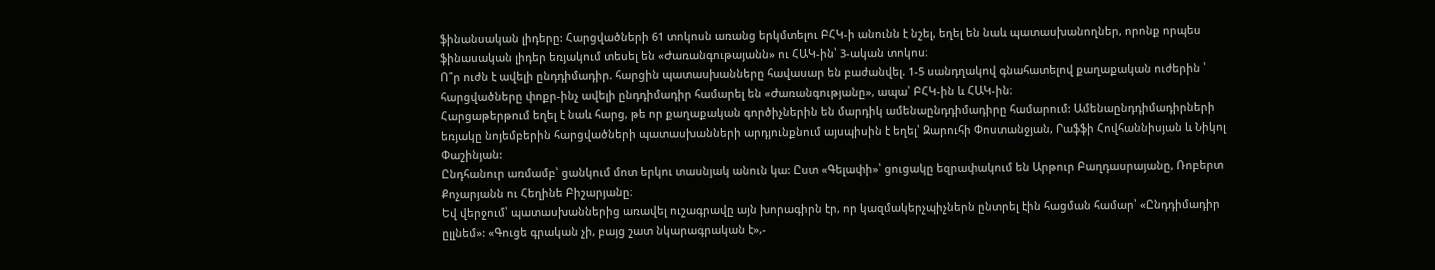ֆինանսական լիդերը: Հարցվածների 61 տոկոսն առանց երկմտելու ԲՀԿ-ի անունն է նշել, եղել են նաև պատասխանողներ, որոնք որպես ֆինասական լիդեր եռյակում տեսել են «Ժառանգութայանն» ու ՀԱԿ-ին՝ 3-ական տոկոս։
Ո՞ր ուժն է ավելի ընդդիմադիր. հարցին պատասխանները հավասար են բաժանվել. 1-5 սանդղակով գնահատելով քաղաքական ուժերին ՝ հարցվածները փոքր-ինչ ավելի ընդդիմադիր համարել են «Ժառանգությանը», ապա՝ ԲՀԿ-ին և ՀԱԿ-ին։
Հարցաթերթում եղել է նաև հարց, թե որ քաղաքական գործիչներին են մարդիկ ամենաընդդիմադիրը համարում: Ամենաընդդիմադիրների եռյակը նոյեմբերին հարցվածների պատասխանների արդյունքնում այսպիսին է եղել՝ Զարուհի Փոստանջյան, Րաֆֆի Հովհաննիսյան և Նիկոլ Փաշինյան:
Ընդհանուր առմամբ՝ ցանկում մոտ երկու տասնյակ անուն կա: Ըստ «Գելափի»՝ ցուցակը եզրափակում են Արթուր Բաղդասրայանը, Ռոբերտ Քոչարյանն ու Հեղինե Բիշարյանը։
Եվ վերջում՝ պատասխաններից առավել ուշագրավը այն խորագիրն էր, որ կազմակերչպիչներն ընտրել էին հացման համար՝ «Ընդդիմադիր ըլլնեմ»: «Գուցե գրական չի, բայց շատ նկարագրական է»,-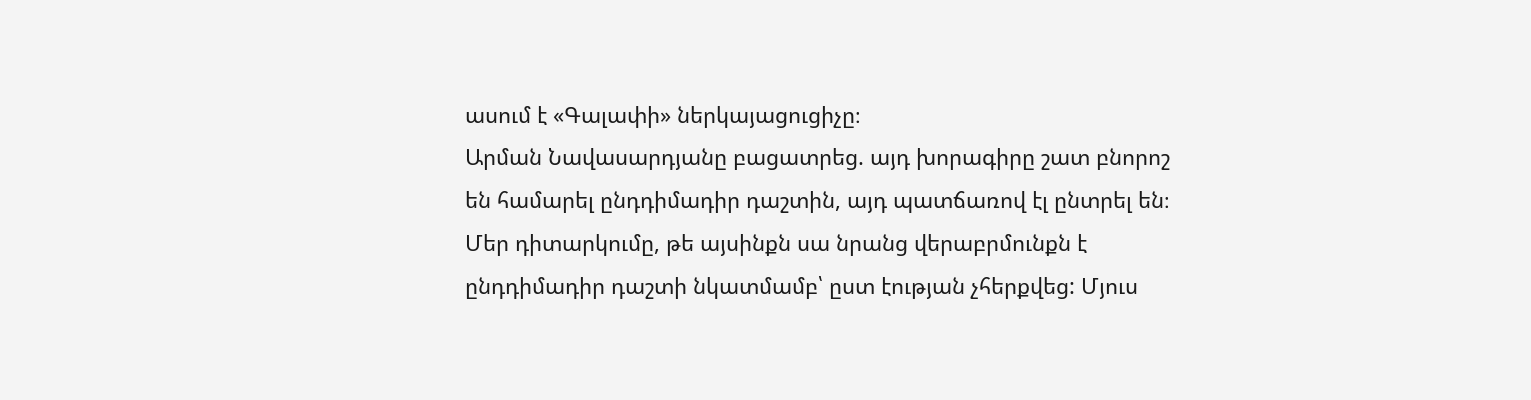ասում է «Գալափի» ներկայացուցիչը։
Արման Նավասարդյանը բացատրեց. այդ խորագիրը շատ բնորոշ են համարել ընդդիմադիր դաշտին, այդ պատճառով էլ ընտրել են։ Մեր դիտարկումը, թե այսինքն սա նրանց վերաբրմունքն է ընդդիմադիր դաշտի նկատմամբ՝ ըստ էության չհերքվեց: Մյուս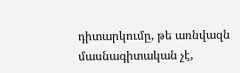դիտարկումը, թե առնվազն մասնագիտական չէ,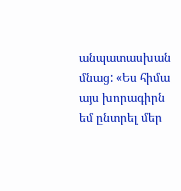անպատասխան մնաց: «Ես հիմա այս խորագիրն եմ ընտրել մեր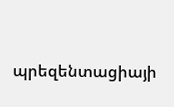պրեզենտացիայի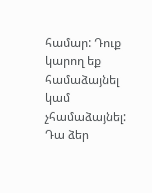համար: Դուք կարող եք համաձայնել կամ չհամաձայնել: Դա ձեր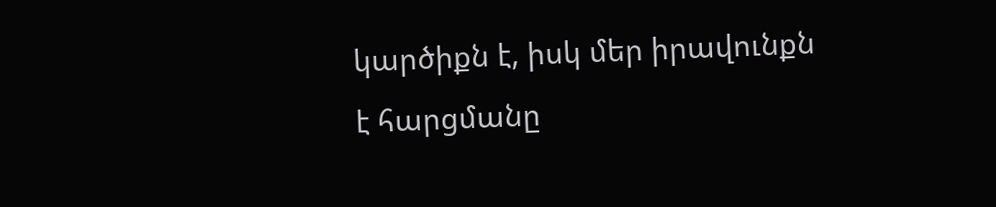կարծիքն է, իսկ մեր իրավունքն է հարցմանը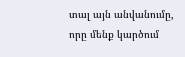տալ այն անվանումը, որը մենք կարծում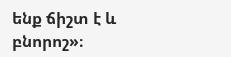ենք ճիշտ է և բնորոշ»։